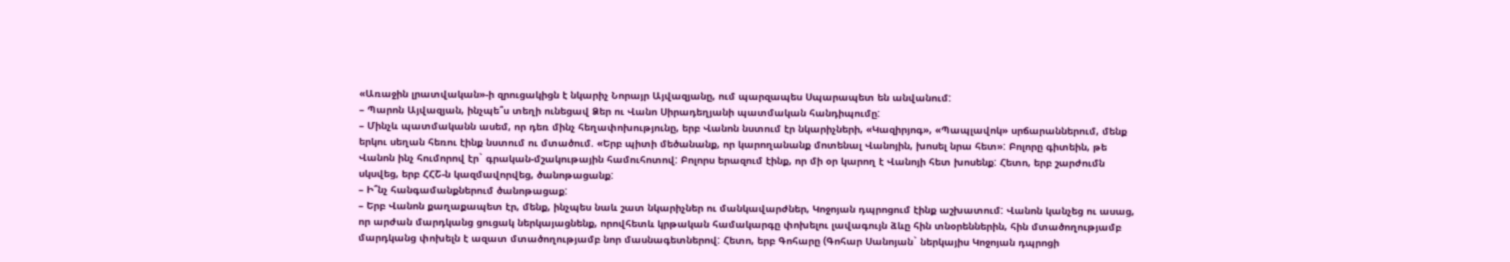«Առաջին լրատվական»-ի զրուցակիցն է նկարիչ Նորայր Այվազյանը, ում պարզապես Սպարապետ են անվանում:
– Պարոն Այվազյան, ինչպե՞ս տեղի ունեցավ Ձեր ու Վանո Սիրադեղյանի պատմական հանդիպումը:
– Մինչև պատմականն ասեմ, որ դեռ մինչ հեղափոխությունը, երբ Վանոն նստում էր նկարիչների, «Կազիրյոգ», «Պապլավոկ» սրճարաններում, մենք երկու սեղան հեռու էինք նստում ու մտածում. «Երբ պիտի մեծանանք, որ կարողանանք մոտենալ Վանոյին, խոսել նրա հետ»: Բոլորը գիտեին, թե Վանոն ինչ հումորով էր` գրական-մշակութային համուհոտով: Բոլորս երազում էինք, որ մի օր կարող է Վանոյի հետ խոսենք: Հետո, երբ շարժումն սկսվեց, երբ ՀՀՇ-ն կազմավորվեց, ծանոթացանք:
– Ի՞նչ հանգամանքներում ծանոթացաք:
– Երբ Վանոն քաղաքապետ էր, մենք, ինչպես նաև շատ նկարիչներ ու մանկավարժներ, Կոջոյան դպրոցում էինք աշխատում: Վանոն կանչեց ու ասաց, որ արժան մարդկանց ցուցակ ներկայացնենք, որովհետև կրթական համակարգը փոխելու լավագույն ձևը հին տնօրեններին, հին մտածողությամբ մարդկանց փոխելն է ազատ մտածողությամբ նոր մասնագետներով: Հետո, երբ Գոհարը (Գոհար Սանոյան` ներկայիս Կոջոյան դպրոցի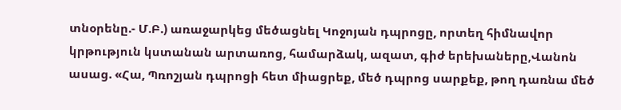տնօրենը.- Մ.Բ.) առաջարկեց մեծացնել Կոջոյան դպրոցը, որտեղ հիմնավոր կրթություն կստանան արտառոց, համարձակ, ազատ, գիժ երեխաները,Վանոն ասաց. «Հա, Պռոշյան դպրոցի հետ միացրեք, մեծ դպրոց սարքեք, թող դառնա մեծ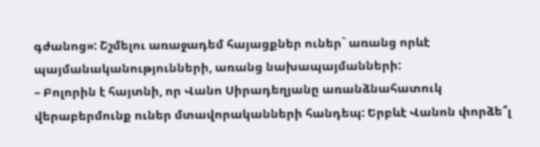գժանոց»: Շշմելու առաջադեմ հայացքներ ուներ` առանց որևէ պայմանականությունների, առանց նախապայմանների:
– Բոլորին է հայտնի, որ Վանո Սիրադեղյանը առանձնահատուկ վերաբերմունք ուներ մտավորականների հանդեպ: Երբևէ Վանոն փորձե՞լ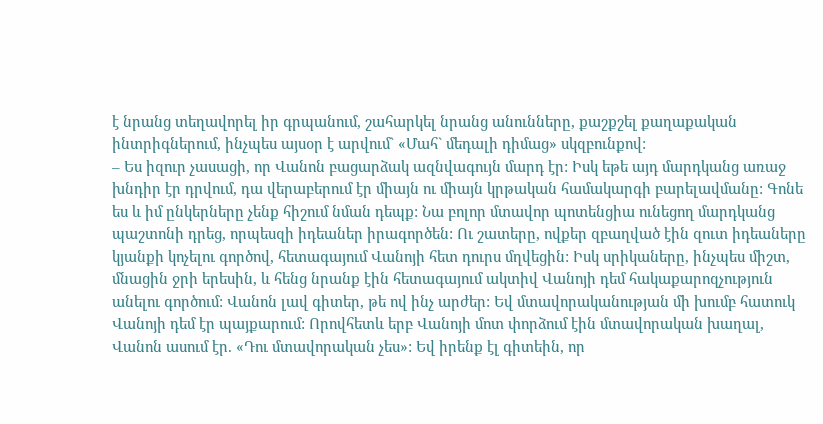է նրանց տեղավորել իր գրպանում, շահարկել նրանց անունները, քաշքշել քաղաքական ինտրիգներում, ինչպես այսօր է արվում` «Մահ` մեդալի դիմաց» սկզբունքով:
– Ես իզուր չասացի, որ Վանոն բացարձակ ազնվագույն մարդ էր: Իսկ եթե այդ մարդկանց առաջ խնդիր էր դրվում, դա վերաբերում էր միայն ու միայն կրթական համակարգի բարելավմանը: Գոնե ես և իմ ընկերները չենք հիշում նման դեպք: Նա բոլոր մտավոր պոտենցիա ունեցող մարդկանց պաշտոնի դրեց, որպեսզի իդեաներ իրագործեն: Ու շատերը, ովքեր զբաղված էին զուտ իդեաները կյանքի կոչելու գործով, հետագայում Վանոյի հետ դուրս մղվեցին: Իսկ սրիկաները, ինչպես միշտ, մնացին ջրի երեսին, և հենց նրանք էին հետագայում ակտիվ Վանոյի դեմ հակաքարոզչություն անելու գործում: Վանոն լավ գիտեր, թե ով ինչ արժեր: Եվ մտավորականության մի խումբ հատուկ Վանոյի դեմ էր պայքարում: Որովհետև երբ Վանոյի մոտ փորձում էին մտավորական խաղալ, Վանոն ասում էր. «Դու մտավորական չես»: Եվ իրենք էլ գիտեին, որ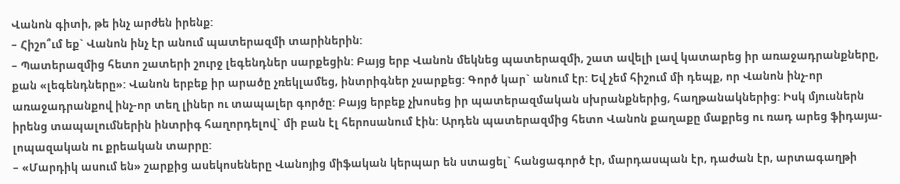Վանոն գիտի, թե ինչ արժեն իրենք:
– Հիշո՞ւմ եք` Վանոն ինչ էր անում պատերազմի տարիներին:
– Պատերազմից հետո շատերի շուրջ լեգենդներ սարքեցին: Բայց երբ Վանոն մեկնեց պատերազմի, շատ ավելի լավ կատարեց իր առաջադրանքները, քան «լեգենդները»: Վանոն երբեք իր արածը չռեկլամեց, ինտրիգներ չսարքեց: Գործ կար` անում էր: Եվ չեմ հիշում մի դեպք, որ Վանոն ինչ-որ առաջադրանքով ինչ-որ տեղ լիներ ու տապալեր գործը: Բայց երբեք չխոսեց իր պատերազմական սխրանքներից, հաղթանակներից: Իսկ մյուսներն իրենց տապալումներին ինտրիգ հաղորդելով` մի բան էլ հերոսանում էին: Արդեն պատերազմից հետո Վանոն քաղաքը մաքրեց ու ռադ արեց ֆիդայա-լոպազական ու քրեական տարրը:
– «Մարդիկ ասում են» շարքից ասեկոսեները Վանոյից միֆական կերպար են ստացել` հանցագործ էր, մարդասպան էր, դաժան էր, արտագաղթի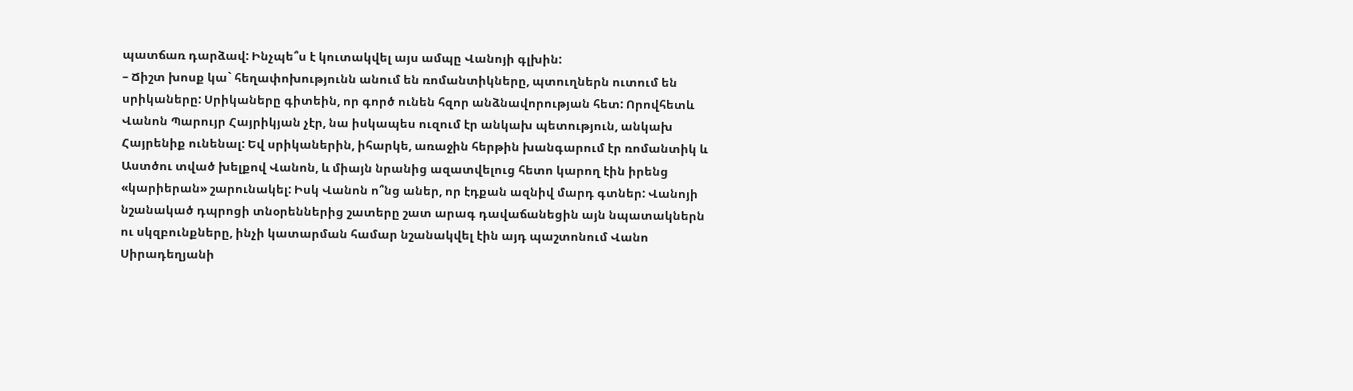պատճառ դարձավ: Ինչպե՞ս է կուտակվել այս ամպը Վանոյի գլխին:
– Ճիշտ խոսք կա` հեղափոխությունն անում են ռոմանտիկները, պտուղներն ուտում են սրիկաները: Սրիկաները գիտեին, որ գործ ունեն հզոր անձնավորության հետ: Որովհետև Վանոն Պարույր Հայրիկյան չէր, նա իսկապես ուզում էր անկախ պետություն, անկախ Հայրենիք ունենալ: Եվ սրիկաներին, իհարկե, առաջին հերթին խանգարում էր ռոմանտիկ և Աստծու տված խելքով Վանոն, և միայն նրանից ազատվելուց հետո կարող էին իրենց «կարիերան» շարունակել: Իսկ Վանոն ո՞նց աներ, որ էդքան ազնիվ մարդ գտներ: Վանոյի նշանակած դպրոցի տնօրեններից շատերը շատ արագ դավաճանեցին այն նպատակներն ու սկզբունքները, ինչի կատարման համար նշանակվել էին այդ պաշտոնում Վանո Սիրադեղյանի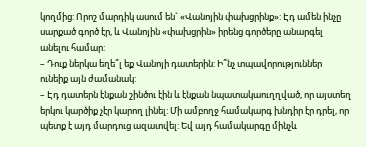կողմից: Որոշ մարդիկ ասում են` «Վանոյին փախցրինք»: Էդ ամեն ինչը սարքած գործ էր, և Վանոյին «փախցրին» իրենց գործերը անարգել անելու համար:
– Դուք ներկա եղե՞լ եք Վանոյի դատերին: Ի՞նչ տպավորություններ ունեիք այն ժամանակ:
– Էդ դատերն էնքան շինծու էին և էնքան նպատակաուղղված, որ այստեղ երկու կարծիք չէր կարող լինել: Մի ամբողջ համակարգ խնդիր էր դրել, որ պետք է այդ մարդուց ազատվել: Եվ այդ համակարգը մինչև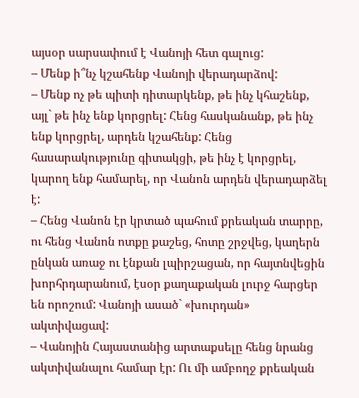այսօր սարսափում է Վանոյի հետ գալուց:
– Մենք ի՞նչ կշահենք Վանոյի վերադարձով:
– Մենք ոչ թե պիտի դիտարկենք, թե ինչ կհաշենք, այլ` թե ինչ ենք կորցրել: Հենց հասկանանք, թե ինչ ենք կորցրել, արդեն կշահենք: Հենց հասարակությունը գիտակցի, թե ինչ է կորցրել, կարող ենք համարել, որ Վանոն արդեն վերադարձել է:
– Հենց Վանոն էր կրտած պահում քրեական տարրը, ու հենց Վանոն ոտքը քաշեց, հոտը շրջվեց, կաղերն ընկան առաջ ու էնքան լպիրշացան, որ հայտնվեցին խորհրդարանում, էսօր քաղաքական լուրջ հարցեր են որոշում: Վանոյի ասած` «խուրդան» ակտիվացավ:
– Վանոյին Հայաստանից արտաքսելը հենց նրանց ակտիվանալու համար էր: Ու մի ամբողջ քրեական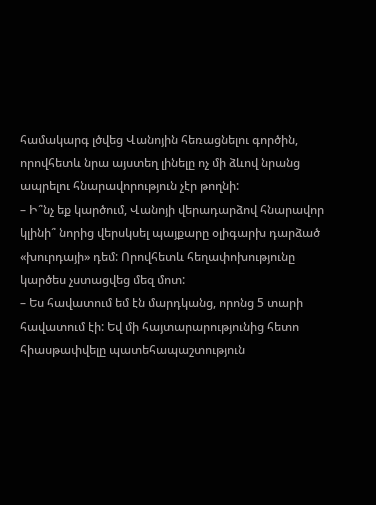համակարգ լծվեց Վանոյին հեռացնելու գործին, որովհետև նրա այստեղ լինելը ոչ մի ձևով նրանց ապրելու հնարավորություն չէր թողնի:
– Ի՞նչ եք կարծում, Վանոյի վերադարձով հնարավոր կլինի՞ նորից վերսկսել պայքարը օլիգարխ դարձած «խուրդայի» դեմ: Որովհետև հեղափոխությունը կարծես չստացվեց մեզ մոտ:
– Ես հավատում եմ էն մարդկանց, որոնց 5 տարի հավատում էի: Եվ մի հայտարարությունից հետո հիասթափվելը պատեհապաշտություն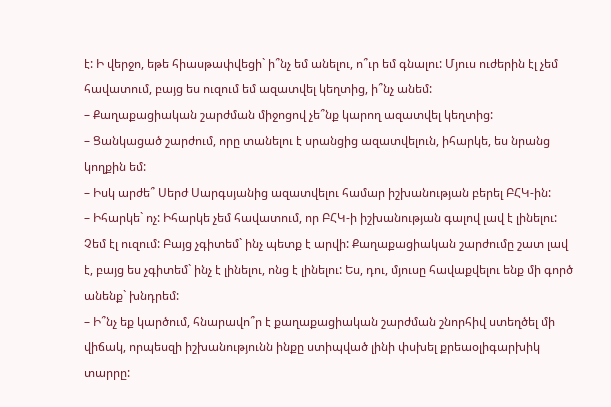է: Ի վերջո, եթե հիասթափվեցի` ի՞նչ եմ անելու, ո՞ւր եմ գնալու: Մյուս ուժերին էլ չեմ հավատում, բայց ես ուզում եմ ազատվել կեղտից, ի՞նչ անեմ:
– Քաղաքացիական շարժման միջոցով չե՞նք կարող ազատվել կեղտից:
– Ցանկացած շարժում, որը տանելու է սրանցից ազատվելուն, իհարկե, ես նրանց կողքին եմ:
– Իսկ արժե՞ Սերժ Սարգսյանից ազատվելու համար իշխանության բերել ԲՀԿ-ին:
– Իհարկե` ոչ: Իհարկե չեմ հավատում, որ ԲՀԿ-ի իշխանության գալով լավ է լինելու: Չեմ էլ ուզում: Բայց չգիտեմ` ինչ պետք է արվի: Քաղաքացիական շարժումը շատ լավ է, բայց ես չգիտեմ` ինչ է լինելու, ոնց է լինելու: Ես, դու, մյուսը հավաքվելու ենք մի գործ անենք` խնդրեմ:
– Ի՞նչ եք կարծում, հնարավո՞ր է քաղաքացիական շարժման շնորհիվ ստեղծել մի վիճակ, որպեսզի իշխանությունն ինքը ստիպված լինի փսխել քրեաօլիգարխիկ տարրը: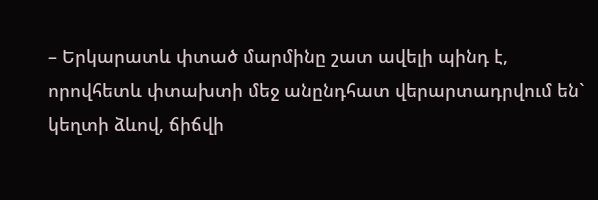– Երկարատև փտած մարմինը շատ ավելի պինդ է, որովհետև փտախտի մեջ անընդհատ վերարտադրվում են` կեղտի ձևով, ճիճվի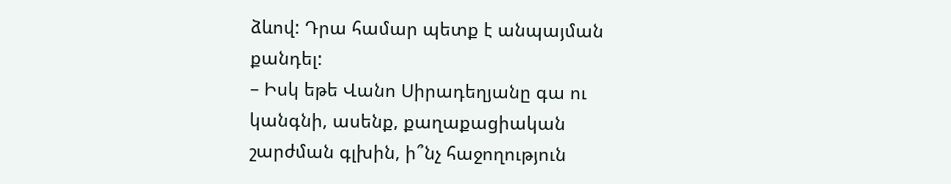ձևով: Դրա համար պետք է անպայման քանդել:
– Իսկ եթե Վանո Սիրադեղյանը գա ու կանգնի, ասենք, քաղաքացիական շարժման գլխին, ի՞նչ հաջողություն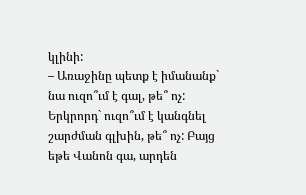կլինի:
– Առաջինը պետք է իմանանք` նա ուզո՞ւմ է գալ, թե՞ ոչ: Երկրորդ` ուզո՞ւմ է կանգնել շարժման գլխին, թե՞ ոչ: Բայց եթե Վանոն գա, արդեն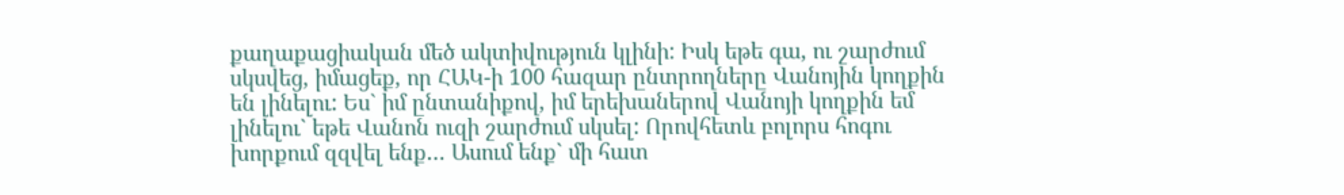քաղաքացիական մեծ ակտիվություն կլինի: Իսկ եթե գա, ու շարժում սկսվեց, իմացեք, որ ՀԱԿ-ի 100 հազար ընտրողները Վանոյին կողքին են լինելու: Ես` իմ ընտանիքով, իմ երեխաներով Վանոյի կողքին եմ լինելու` եթե Վանոն ուզի շարժում սկսել: Որովհետև բոլորս հոգու խորքում զզվել ենք… Ասում ենք` մի հատ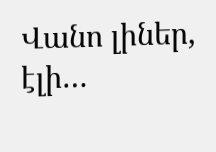Վանո լիներ, էլի…